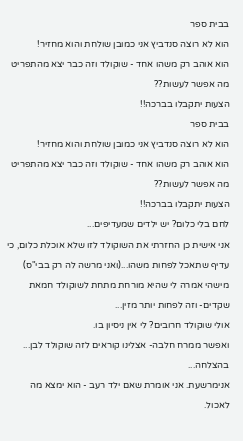בבית ספר
הוא לא רוצה סנדביץ אני כמובן שולחת והוא מחזיר!
הוא אוהב רק משהו אחד - שוקולד וזה כבר יצא מהתפריט מה אפשר לעשות??
הצעות יתקבלו בברכה!!
בבית ספר
הוא לא רוצה סנדביץ אני כמובן שולחת והוא מחזיר!
הוא אוהב רק משהו אחד - שוקולד וזה כבר יצא מהתפריט מה אפשר לעשות??
הצעות יתקבלו בברכה!!
לחם בלי כלום? יש ילדים שמעדיפים...
אני אישית כן החזרתי את השוקולד לזו שלא אוכלת כלום, כי עדיף שתאכל לפחות משהו...(ואני מרשה לה רק בבי"ס)
מישהי אמרה לי שהיא מורחת מתחת לשוקולד חמאת שקדים- וזה לפחות יותר מזין...
אולי שוקולד חרובים? לי אין ניסיון בו.
ואפשר ממרח חלבה- אצלינו קוראים לזה שוקולד לבן...
בהצלחה...
אנימרשעת. אני אומרת שאם ילד רעב - הוא ימצא מה לאכול.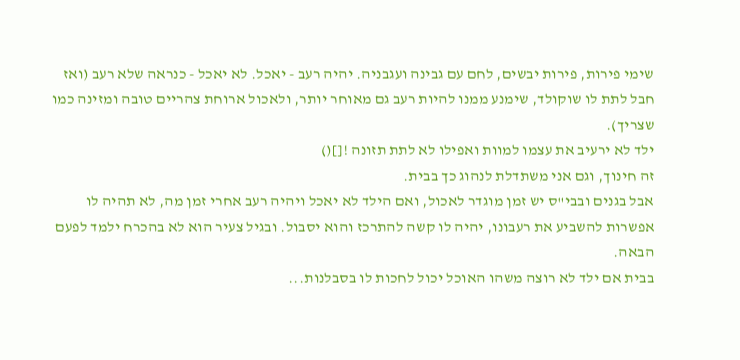שימי פירות, פירות יבשים, לחם עם גבינה ועגבניה. יהיה רעב - יאכל. לא יאכל - כנראה שלא רעב (ואז חבל לתת לו שוקולד, שימנע ממנו להיות רעב גם מאוחר יותר, ולאכול ארוחת צהריים טובה ומזינה כמו שצריך).
ילד לא ירעיב את עצמו למוות ואפילו לא לתת תזונה ![]()
זה חינוך, וגם אני משתדלת לנהוג כך בבית.
אבל בגנים ובבי"ס יש זמן מוגדר לאכול, ואם הילד לא יאכל ויהיה רעב אחרי זמן מה, לא תהיה לו אפשרות להשביע את רעבונו, יהיה לו קשה להתרכז והוא יסבול. ובגיל צעיר הוא לא בהכרח ילמד לפעם הבאה.
בבית אם ילד לא רוצה משהו האוכל יכול לחכות לו בסבלנות...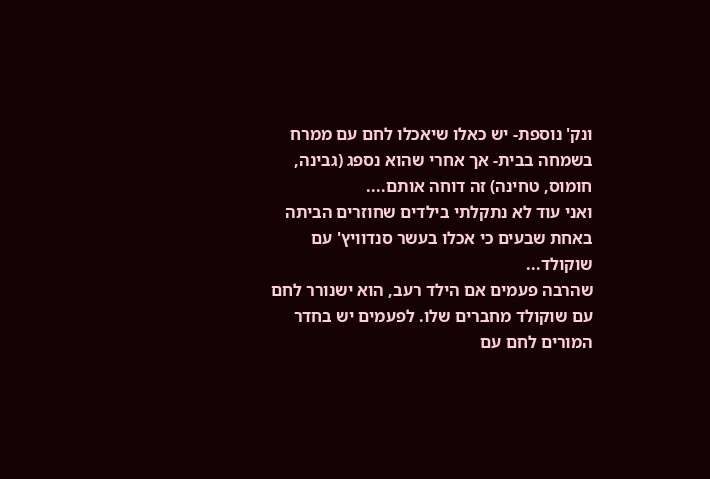ונק' נוספת- יש כאלו שיאכלו לחם עם ממרח בשמחה בבית- אך אחרי שהוא נספג (גבינה, חומוס, טחינה) זה דוחה אותם....
ואני עוד לא נתקלתי בילדים שחוזרים הביתה באחת שבעים כי אכלו בעשר סנדוויץ' עם שוקולד...
שהרבה פעמים אם הילד רעב, הוא ישנורר לחם עם שוקולד מחברים שלו. לפעמים יש בחדר המורים לחם עם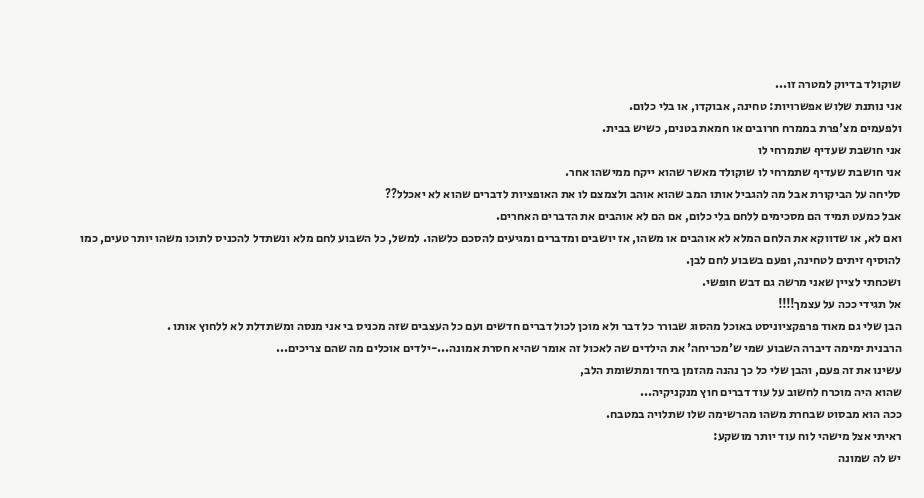שוקולד בדיוק למטרה זו...
אני נותנת שלוש אפשרויות: טחינה, אבוקדו, או בלי כלום.
ולפעמים מצ'פרת בממרח חרובים או חמאת בטנים, כשיש בבית.
אני חושבת שעדיף שתמרחי לו
אני חושבת שעדיף שתמרחי לו שוקולד מאשר שהוא ייקח ממישהו אחר.
סליחה על הביקורת אבל מה להגביל אותו המב שהוא אוהב ולצמצם לו את האופציות לדברים שהוא לא יאכלל??
אבל כמעט תמיד הם מסכימים ללחם בלי כלום, אם הם לא אוהבים את הדברים האחרים.
ואם לא, או שדווקא את הלחם המלא לא אוהבים או משהו, אז יושבים ומדברים ומגיעים להסכם כלשהו. למשל, כל השבוע לחם מלא ונשתדל להכניס לתוכו משהו יותר טעים, כמו להוסיף זיתים לטחינה, ופעם בשבוע לחם לבן.
ושכחתי לציין שאני מרשה גם דבש חופשי.
אל תגידי ככה על עצמך!!!!
הבן שלי גם מאוד פרפקציוניסט באוכל מהסוג שבורר כל דבר ולא מוכן לכול דברים חדשים ועם כל העצבים שזה מכניס בי אני מנסה ומשתדלת לא ללחוץ אותו .
הרבנית ימימה דיברה השבוע שמי ש'מכריחה' את הילדים שה לאכול זה אומר שהיא חסרת אמונה...-ילדים אוכלים מה שהם צריכים...
עשינו את זה פעם, והבן שלי כל כך נהנה מהזמן ביחד ומתשומת הלב,
שהוא היה מוכרח לחשוב על עוד דברים חוץ מנקניקיה...
ככה הוא מבסוט שבחרת משהו מהרשימה שלו שתלויה במטבח.
ראיתי אצל מישהי לוח עוד יותר מושקע:
יש לה שמונה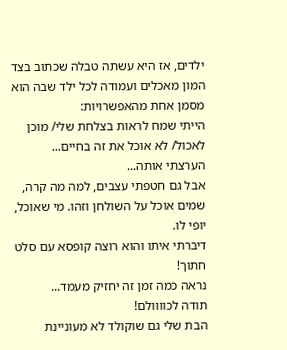ילדים, אז היא עשתה טבלה שכתוב בצד המון מאכלים ועמודה לכל ילד שבה הוא מסמן אחת מהאפשרויות:
הייתי שמח לראות בצלחת שלי/ מוכן לאכול/ לא אוכל את זה בחיים...
הערצתי אותה...
אבל גם חטפתי עצבים, למה מה קרה, שמים אוכל על השולחן וזהו. מי שאוכל, יופי לו.
דיברתי איתו והוא רוצה קופסא עם סלט חתוך!
נראה כמה זמן זה יחזיק מעמד...
תודה לכוווולם!
הבת שלי גם שוקולד לא מעוניינת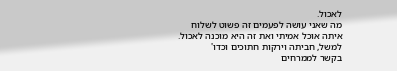לאכול.
מה שאני עושה לפעמים זה פשוט לשלוח איתה אוכל אמיתי ואת זה היא מוכנה לאכול. למשל, חביתה וירקות חתוכים וכדו'
בקשר לממרחים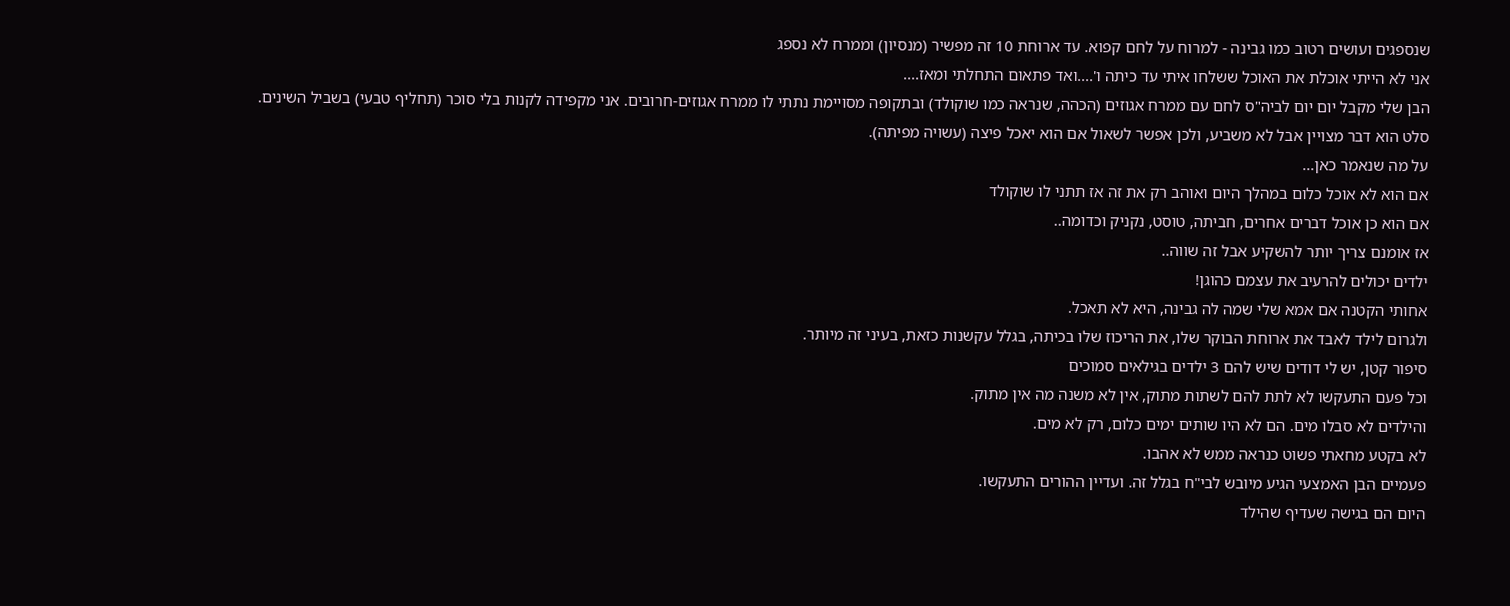שנספגים ועושים רטוב כמו גבינה - למרוח על לחם קפוא. עד ארוחת 10 זה מפשיר (מנסיון) וממרח לא נספג
אני לא הייתי אוכלת את האוכל ששלחו איתי עד כיתה ו'....ואד פתאום התחלתי ומאז....
הבן שלי מקבל יום יום לביה"ס לחם עם ממרח אגוזים (הכהה, שנראה כמו שוקולד) ובתקופה מסויימת נתתי לו ממרח אגוזים-חרובים. אני מקפידה לקנות בלי סוכר (תחליף טבעי) בשביל השינים.
סלט הוא דבר מצויין אבל לא משביע, ולכן אפשר לשאול אם הוא יאכל פיצה (עשויה מפיתה).
על מה שנאמר כאן...
אם הוא לא אוכל כלום במהלך היום ואוהב רק את זה אז תתני לו שוקולד
אם הוא כן אוכל דברים אחרים, חביתה, טוסט, נקניק וכדומה..
אז אומנם צריך יותר להשקיע אבל זה שווה..
ילדים יכולים להרעיב את עצמם כהוגן!
אחותי הקטנה אם אמא שלי שמה לה גבינה, היא לא תאכל.
ולגרום לילד לאבד את ארוחת הבוקר שלו, את הריכוז שלו בכיתה, בגלל עקשנות כזאת, בעיני זה מיותר.
סיפור קטן, יש לי דודים שיש להם 3 ילדים בגילאים סמוכים
וכל פעם התעקשו לא לתת להם לשתות מתוק, אין לא משנה מה אין מתוק.
והילדים לא סבלו מים. הם לא היו שותים ימים כלום, רק לא מים.
לא בקטע מחאתי פשוט כנראה ממש לא אהבו.
פעמיים הבן האמצעי הגיע מיובש לבי"ח בגלל זה. ועדיין ההורים התעקשו.
היום הם בגישה שעדיף שהילד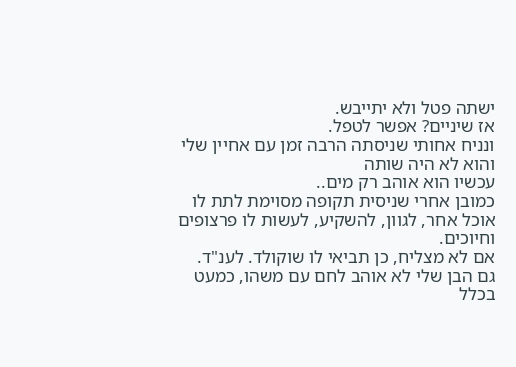ישתה פטל ולא יתייבש.
אז שיניים? אפשר לטפל.
ונניח אחותי שניסתה הרבה זמן עם אחיין שלי והוא לא היה שותה
עכשיו הוא אוהב רק מים..
כמובן אחרי שניסית תקופה מסוימת לתת לו אוכל אחר, לגוון, להשקיע, לעשות לו פרצופים וחיוכים.
אם לא מצליח, כן תביאי לו שוקולד. לענ"ד.
גם הבן שלי לא אוהב לחם עם משהו, כמעט בכלל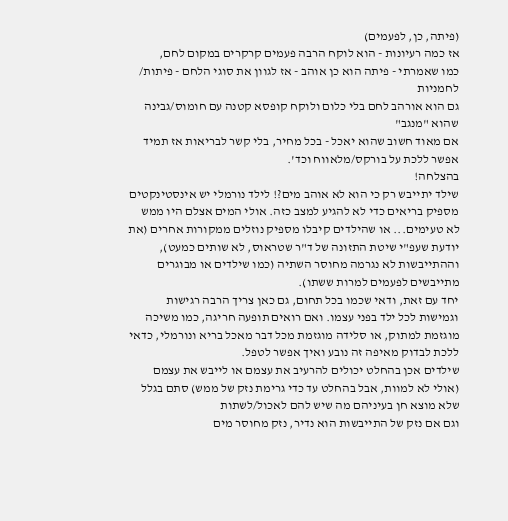(פיתה, כן, לפעמים)
אז כמה רעיונות - הוא לוקח הרבה פעמים קרקרים במקום לחם,
כמו שאמרתי - פיתה הוא כן אוהב - אז לגוון את סוגי הלחם - פיתות/ לחמניות
גם הוא אורהב לחם בלי כלום ולוקח קופסא קטנה עם חומוס/גבינה שהוא "מנגב"
אם מאוד חשוב שהוא יאכל - בכל מחיר, בלי קשר לבריאות אז תמיד אפשר ללכת על בורקס/מלאווח וכד'.
בהצלחה!
שילד יתייבש רק כי הוא לא אוהב מים?! לילד נורמלי יש אינסטינקטים מספיק בריאים כדי לא להגיע למצב כזה. אולי המים אצלם היו ממש לא טעימים... או שהילדים קיבלו מספיק נוזלים ממקורות אחרים (את יודעת שעפ"י שיטת התזונה של ד"ר שטראוס, לא שותים כמעט), וההתייבשות לא נגרמה מחוסר השתיה (כמו שילדים או מבוגרים מתייבשים לפעמים למרות ששתו).
יחד עם זאת, ודאי שכמו בכל תחום, גם כאן צריך הרבה רגישות וגמישות לכל ילד בפני עצמו. ואם רואים תופעה חריגה, כמו משיכה מוגזמת למתוק, או סלידה מוגזמת מכל דבר מאכל בריא ונורמלי, כדאי ללכת לבדוק מאיפה זה נובע ואיך אפשר לטפל.
שילדים אכן בהחלט יכולים להרעיב את עצמם או לייבש את עצמם (אולי לא למוות, אבל בהחלט עד כדי גרימת נזק של ממש) סתם בגלל שלא מוצא חן בעיניהם מה שיש להם לאכול/לשתות
וגם אם נזק של התייבשות הוא נדיר, נזק מחוסר מים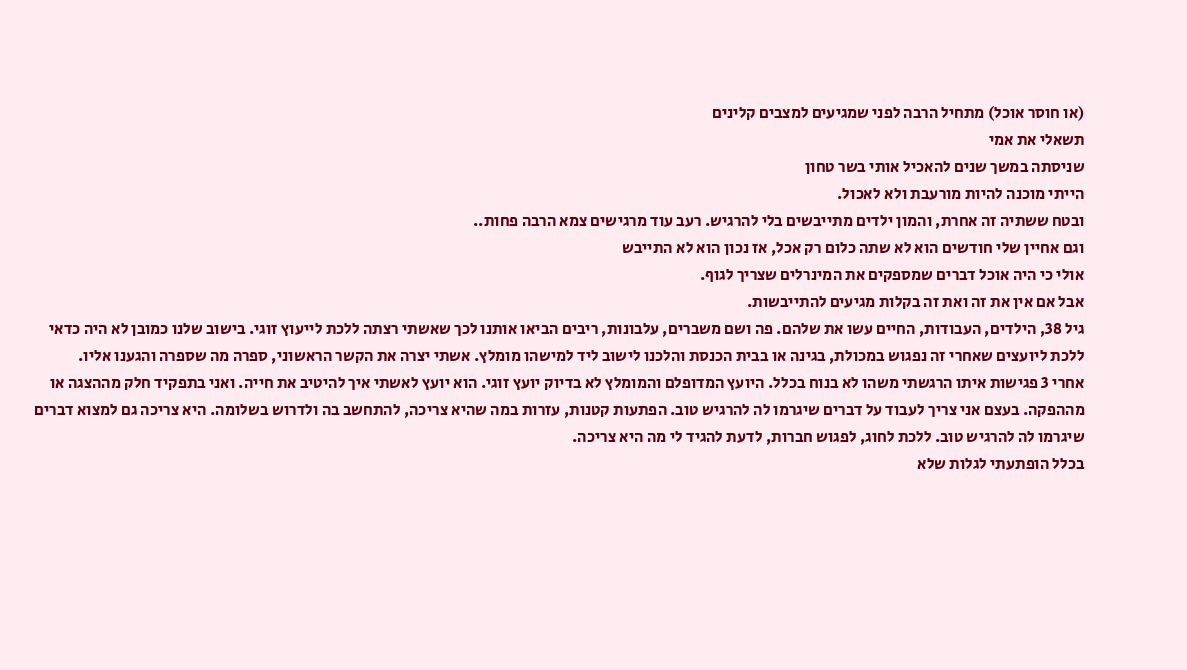(או חוסר אוכל) מתחיל הרבה לפני שמגיעים למצבים קלינים
תשאלי את אמי
שניסתה במשך שנים להאכיל אותי בשר טחון
הייתי מוכנה להיות מורעבת ולא לאכול.
ובטח ששתיה זה אחרת, והמון ילדים מתייבשים בלי להרגיש. רעב עוד מרגישים צמא הרבה פחות..
וגם אחיין שלי חודשים הוא לא שתה כלום רק אכל, אז נכון הוא לא התייבש
אולי כי היה אוכל דברים שמספקים את המינרלים שצריך לגוף.
אבל אם אין את זה ואת זה בקלות מגיעים להתייבשות.
גיל 38, הילדים, העבודות, החיים עשו את שלהם. פה ושם משברים, עלבונות, ריבים הביאו אותנו לכך שאשתי רצתה ללכת לייעוץ זוגי. בישוב שלנו כמובן לא היה כדאי ללכת ליועצים שאחרי זה נפגוש במכולת, בגינה או בבית הכנסת והלכנו לישוב ליד למישהו מומלץ. אשתי יצרה את הקשר הראשוני, ספרה מה שספרה והגענו אליו.
אחרי 3 פגישות איתו הרגשתי משהו לא בנוח בכלל. היועץ המדופלם והמומלץ לא בדיוק יועץ זוגי. הוא יועץ לאשתי איך להיטיב את חייה. ואני בתפקיד חלק מההצגה או מההפקה. בעצם אני צריך לעבוד על דברים שיגרמו לה להרגיש טוב. הפתעות קטנות, עזרות במה שהיא צריכה, להתחשב בה ולדרוש בשלומה. היא צריכה גם למצוא דברים שיגרמו לה להרגיש טוב. ללכת לחוג, לפגוש חברות, לדעת להגיד לי מה היא צריכה.
בכלל הופתעתי לגלות שלא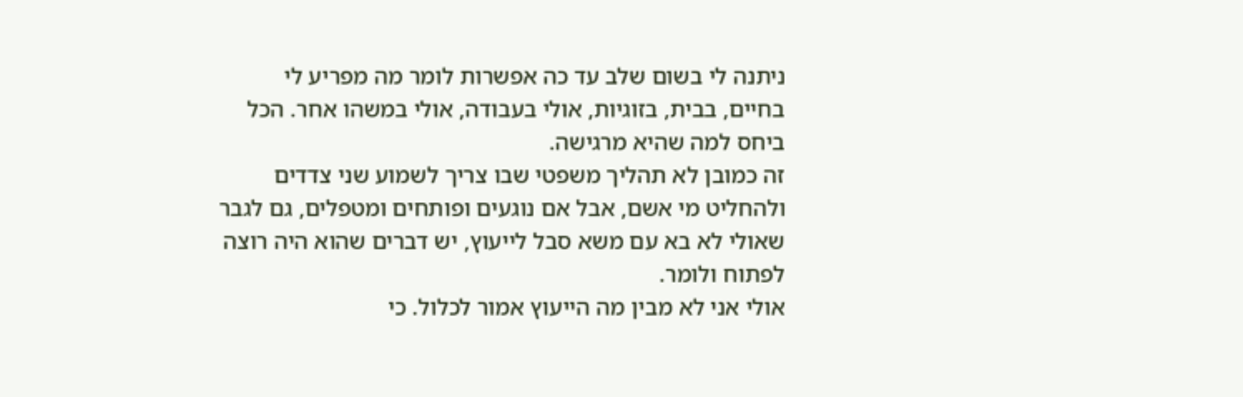ניתנה לי בשום שלב עד כה אפשרות לומר מה מפריע לי בחיים, בבית, בזוגיות, אולי בעבודה, אולי במשהו אחר. הכל ביחס למה שהיא מרגישה.
זה כמובן לא תהליך משפטי שבו צריך לשמוע שני צדדים ולהחליט מי אשם, אבל אם נוגעים ופותחים ומטפלים, גם לגבר שאולי לא בא עם משא סבל לייעוץ, יש דברים שהוא היה רוצה לפתוח ולומר.
אולי אני לא מבין מה הייעוץ אמור לכלול. כי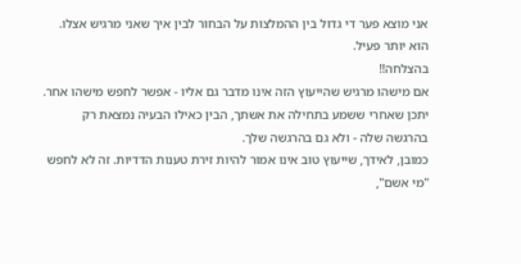אני מוצא פער די גדול בין ההמלצות על הבחור לבין איך שאני מרגיש אצלו.
הוא יותר פעיל.
בהצלחה!!
אם מישהו מרגיש שהייעוץ הזה אינו מדבר גם אליו - אפשר לחפש מישהו אחר.
יתכן שאחרי ששמע בתחילה את אשתך, הבין כאילו הבעיה נמצאת רק בהרגשה שלה - ולא גם בהרגשה שלך.
כמובן, לאידך, שייעוץ טוב אינו אמור להיות זירת טענות הדדיות. זה לא לחפש "מי אשם",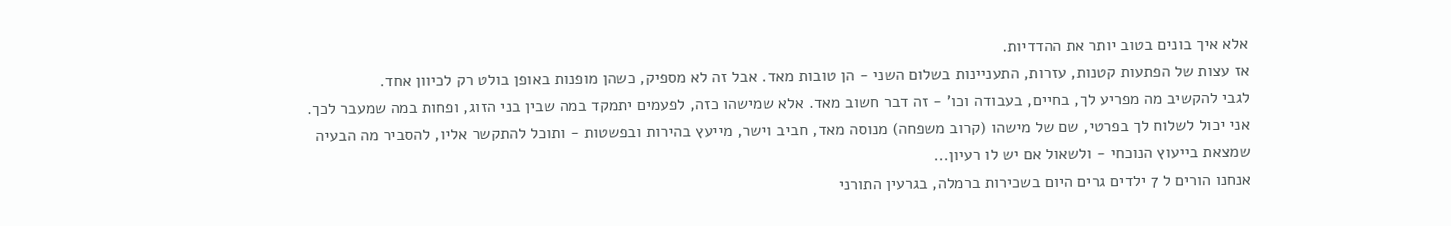אלא איך בונים בטוב יותר את ההדדיות.
אז עצות של הפתעות קטנות, עזרות, התעניינות בשלום השני - הן טובות מאד. אבל זה לא מספיק, כשהן מופנות באופן בולט רק לכיוון אחד.
לגבי להקשיב מה מפריע לך, בחיים, בעבודה וכו' - זה דבר חשוב מאד. אלא שמישהו כזה, לפעמים יתמקד במה שבין בני הזוג, ופחות במה שמעבר לכך.
אני יכול לשלוח לך בפרטי, שם של מישהו (קרוב משפחה) מנוסה מאד, חביב וישר, מייעץ בהירות ובפשטות - ותוכל להתקשר אליו, להסביר מה הבעיה שמצאת בייעוץ הנוכחי - ולשאול אם יש לו רעיון...
אנחנו הורים ל 7 ילדים גרים היום בשכירות ברמלה, בגרעין התורני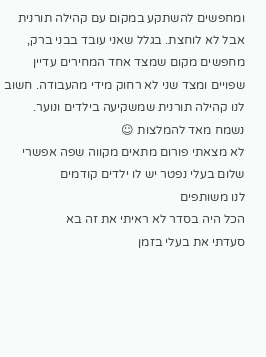ומחפשים להשתקע במקום עם קהילה תורנית אבל לא לוחצת. בגלל שאני עובד בבני ברק, מחפשים מקום שמצד אחד המחירים עדיין שפויים ומצד שני לא רחוק מידי מהעבודה. חשוב לנו קהילה תורנית שמשקיעה בילדים ונוער.
נשמח מאד להמלצות ☺
לא מצאתי פורום מתאים מקווה שפה אפשרי
שלום בעלי נפטר יש לו ילדים קודמים
לנו משותפים
הכל היה בסדר לא ראיתי את זה בא
סעדתי את בעלי בזמן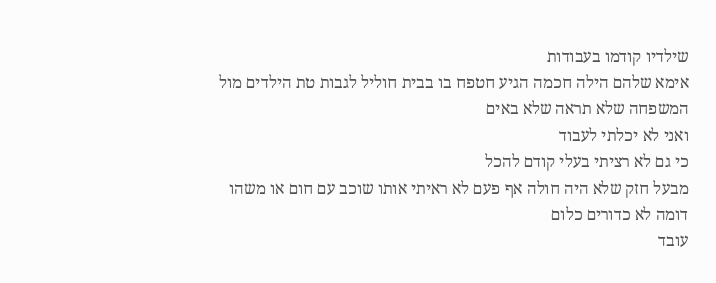שילדיו קודמו בעבודות
אימא שלהם הילה חכמה הגיע חטפח בו בבית חוליל לגבות טת הילדים מול המשפחה שלא תראה שלא באים
ואני לא יכלתי לעבוד
כי גם לא רציתי בעלי קודם להכל
מבעל חזק שלא היה חולה אף פעם לא ראיתי אותו שוכב עם חום או משהו דומה לא כדורים כלום
עובד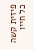פיזית קשה כל חייו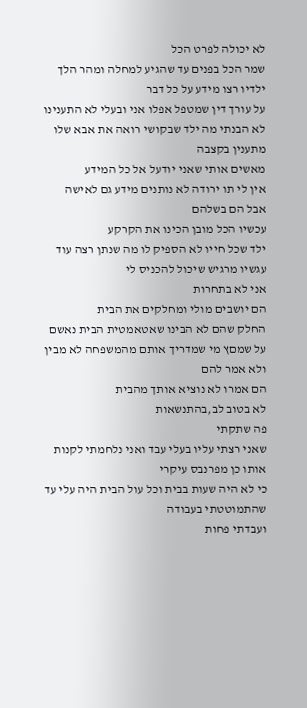לא יכולה לפרט הכל
שמר הכל בפנים עד שהגיע למחלה ומהר הלך
ילדיו רצו מידע על כל דבר
על עורך דין שמטפל אפלו אני ובעלי לא התענינו
לא הבנתי מה ילד שבקושי רואה את אבא שלו מתענין בקצבה
מאשים אותי שאני יודעל אל כל המידע
אין לי תו ירודה לא נותנים מידע גם לאישה
אבל הם בשלהם
עכשיו הכל מובן הכינו את הקרקע
ילד שכל חייו לא הספיק לו מה שנתן רצה עוד
עגשיו מרגיש שיכול להכניס לי
אני לא בתחרות
הם יושבים מולי ומחלקים את הבית
החלק שהם לא הבינו שאטאמטית הבית נאשם על שמםץ מי שמדריך אותם מהמשפחה לא מבין ולא אמר להם
הם אמרו לא נוציא אותך מהבית
לא בטוב לב,בהתנשאות
פה שתקתי
שאני רצתי עליו בעלי עבד ואני נלחמתי לקנות אותו כן מפרנבס עיקרי
כי לא היה שעות בבית וכל עול הבית היה עלי עד שהתמוטטתי בעבודה
ועבדתי פחות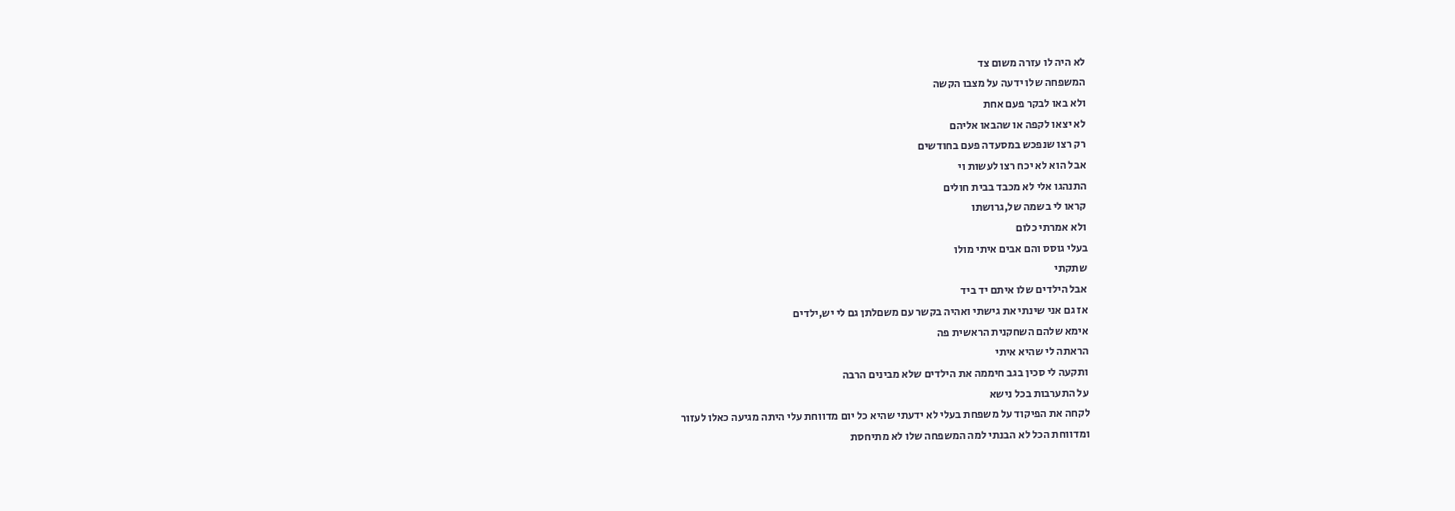לא היה לו עזרה משום צד
המשפחה שלו ידעה על מצבו הקשה
ולא באו לבקר פעם אחת
לא יצאו לקפה או שהבאו אליהם
רק רצו שנפכש במסעדה פעם בחודשים
אבל הוא לא יכח רצו לעשות וי
התנהגו אלי לא מכבד בבית חולים
קראו לי בשמה של,גרושתו
ולא אמרתי כלום
בעלי גוסס והם אבים איתי מולו
שתקתי
אבל הילדים שלו איתם יד ביד
אז גם אני שינתי את גישתי ואהיה בקשר עם משםלתן גם לי יש,ילדים
אימא שלהם השחקנית הראשית פה
הראתה לי שהיא איתי
ותקעה לי סכין בגב חיממה את הילדים שלא מבינים הרבה
על התערבות בכל נישא
לקחה את הפיקוד על משפחת בעלי לא ידעתי שהיא כל יום מדווחת עלי היתה מגיעה כאלו לעזור
ומדווחת הכל לא הבנתי למה המשפחה שלו לא מתיחסת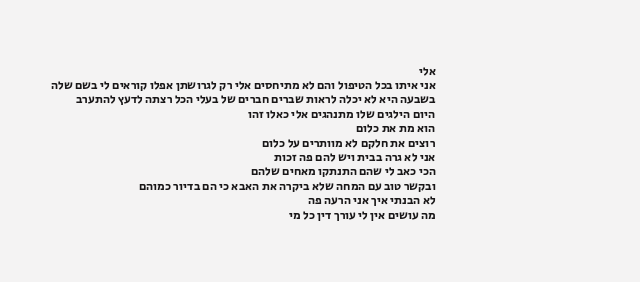אלי
אני איתו בכל הטיפול והם לא מתיחסים אלי רק לגרושתן אפלו קוראים לי בשם שלה
בשבעה היא לא יכלה לראות שברים חברים של בעלי הכל רצתה לדעץ להתערב
היום הילגים שלו מתנהגים אלי כאלו זהו
הוא מת את כלום
רוצים את חלקם לא מוותרים על כלום
אני לא גרה בבית ויש להם פה זכות
הכי כאב לי שהם התנתקו מאחים שלהם
ובקשר טוב עם המחה שלא ביקרה את האבא כי הם בדיור כמוהם
לא הבנתי איך אני הרעה פה
מה עושים אין לי עורך דין כל מי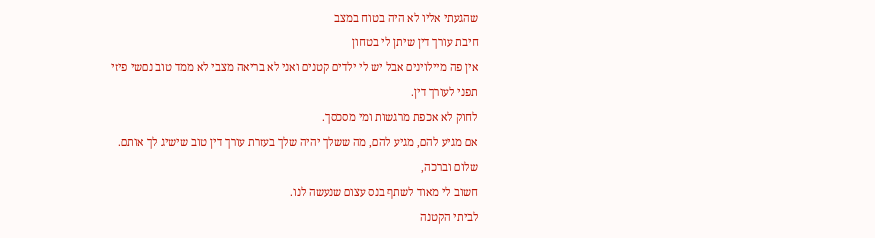שהגעתי אליו לא היה בטוח במצב
חיבת עורך דין שיתן לי בטחון
אין פה מיילוינים אבל יש לי ילדים קטנים ואני לא בריאה מצבי לא ממד טוב נםשי פיזי
תפני לעורך דין.
לחוק לא אכפת מרגשות ומי מסכסך.
אם מגיע להם, מגיע להם, מה ששלך יהיה שלך בעזרת עורך דין טוב שישיג לך אותם.
שלום וברכה,
חשוב לי מאוד לשתף בנס עצום שנעשה לנו.
לביתי הקטנה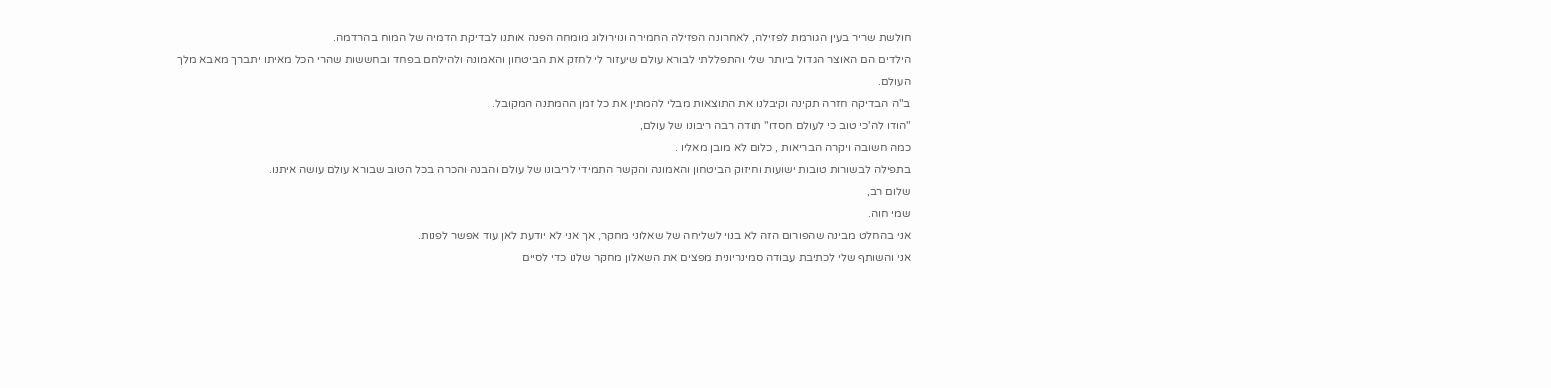חולשת שריר בעין הגורמת לפזילה, לאחרונה הפזילה החמירה ונוירולוג מומחה הפנה אותנו לבדיקת הדמיה של המוח בהרדמה.
הילדים הם האוצר הגדול ביותר שלי והתפללתי לבורא עולם שיעזור לי לחזק את הביטחון והאמונה ולהילחם בפחד ובחששות שהרי הכל מאיתו יתברך מאבא מלך העולם.
ב"ה הבדיקה חזרה תקינה וקיבלנו את התוצאות מבלי להמתין את כל זמן ההמתנה המקובל.
"הודו לה'כי טוב כי לעולם חסדו" תודה רבה ריבונו של עולם,
כמה חשובה ויקרה הבריאות , כלום לא מובן מאליו .
בתפילה לבשורות טובות ישועות וחיזוק הביטחון והאמונה והקשר התמידי לריבונו של עולם והבנה והכרה בכל הטוב שבורא עולם עושה איתנו.
שלום רב,
שמי חוה.
אני בהחלט מבינה שהפורום הזה לא בנוי לשליחה של שאלוני מחקר, אך אני לא יודעת לאן עוד אפשר לפנות.
אני והשותף שלי לכתיבת עבודה סמינריונית מפצים את השאלון מחקר שלנו כדי לסיים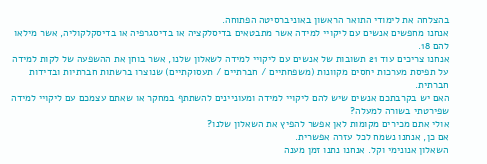בהצלחה את לימודי התואר הראשון באוניברסיטה הפתוחה.
אנחנו מחפשים אנשים עם ליקויי למידה אשר מתבטאים בדיסלקציה או בדיסגרפיה או בדיסקלקוליה, אשר מילאו להם 18.
אנחנו צריכים עוד 21 תשובות של אנשים עם ליקויי למידה לשאלון שלנו, אשר בוחן את ההשפעה של לקות למידה על תפיסת מערכות יחסים מקוונות (משפחתיים / חברתיים / תעסוקתיים) שנוצרו ברשתות חברתיות ובדידות חברתית.
האם יש בקרבתכם אנשים שיש להם ליקויי למידה ומעוניינים להשתתף במחקר או שאתם עצמכם עם ליקויי למידה שפירטתי בשורה למעלה?
אולי אתם מכירים מקומות לאן אפשר להפיץ את השאלון שלנו?
אם כן, אנחנו נשמח לכל עזרה אפשרית.
השאלון אנונימי וקל. אנחנו נתנו זמן מענה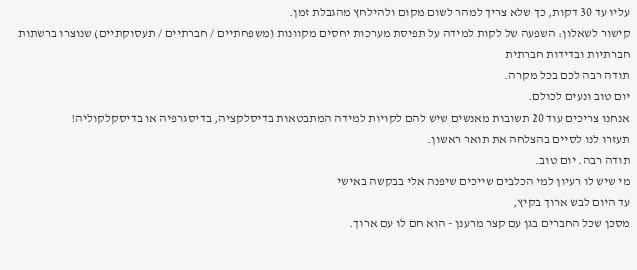עליו עד 30 דקות, כך שלא צריך למהר לשום מקום ולהילחץ מהגבלת זמן.
קישור לשאלון: השפעה של לקות למידה על תפיסת מערכות יחסים מקוונות (משפחתיים / חברתיים / תעסוקתיים) שנוצרו ברשתות חברתיות ובדידות חברתית
תודה רבה לכם בכל מקרה.
יום טוב ונעים לכולם.
אנחנו צריכים עוד 20 תשובות מאנשים שיש להם לקויות למידה המתבטאות בדיסלקציה, בדיסגרפיה או בדיסקלקוליה!
תעזרו לנו לסיים בהצלחה את תואר ראשון.
תודה רבה. יום טוב.
מי שיש לו רעיון למי הכלבים שייכים שיפנה אלי בבקשה באישי
עד היום לבש ארוך בקיץ,
מסכן שכל החברים בגן עם קצר מרענן - הוא חם לו עם ארוך.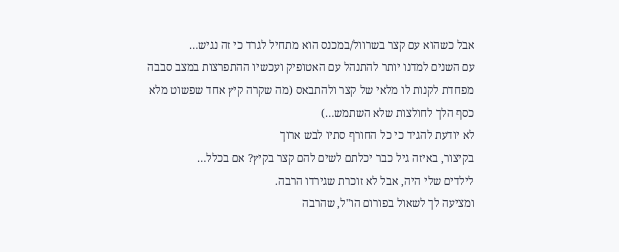אבל כשהוא עם קצר בשרוול/במכנס הוא מתחיל לגרד כי זה נגיש…
עם השנים למדנו יותר להתנהל עם האטופיק ועכשיו ההתפרצות במצב סבבה
מפחדת לקנות לו מלאי של קצר ולהתבאס (מה שקרה קיץ אחד שפשוט מלא כסף הלך לחולצות שלא השתמש…)
לא יודעת להגיד כי כל החורף סתיו לבש ארוך
בקיצור, באיזה גיל כבר יכלתם לשים להם קצר בקיץ? אם בכלל…
לילדים שלי היה, אבל לא זוכרת שגירדו הרבה.
ומציעה לך לשאול בפורום הו"ל, שהרבה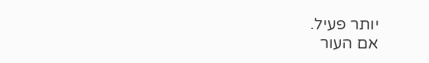יותר פעיל.
אם העור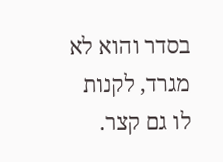בסדר והוא לא מגרד, לקנות לו גם קצר.